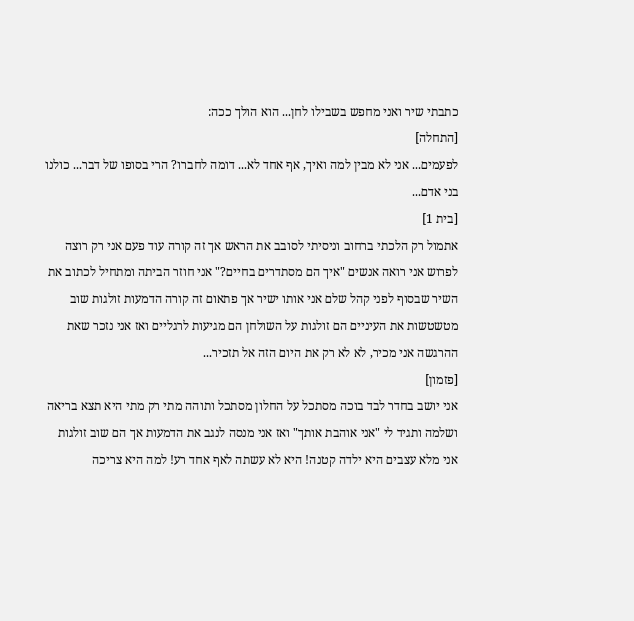כתבתי שיר ואני מחפש בשבילו לחן... הוא הולך ככה:
[התחלה]
לפעמים... אני לא מבין למה ואיך, אף אחד לא... דומה לחברו? הרי בסופו של דבר... כולנו בני אדם...
[בית 1]
אתמול רק הלכתי ברחוב וניסיתי לסובב את הראש אך זה קורה עוד פעם אני רק רוצה לפרוש אני רואה אנשים "איך הם מסתדרים בחיים?" אני חוזר הביתה ומתחיל לכתוב את השיר שבסוף לפני קהל שלם אני אותו ישיר אך פתאום זה קורה הדמעות זולגות שוב מטשטשות את העיניים הם זולגות על השולחן הם מגיעות לרגליים ואז אני נזכר שאת ההרגשה אני מכיר, לא לא רק את היום הזה אל תזכיר...
[פזמון]
אני יושב בחדר לבד בוכה מסתכל על החלון מסתכל ותוהה מתי רק מתי היא תצא בריאה ושלמה ותגיד לי "אני אוהבת אותך" ואז אני מנסה לנגב את הדמעות אך הם שוב זולגות אני מלא עצבים היא ילדה קטנה! היא לא עשתה לאף אחד רע! למה היא צריכה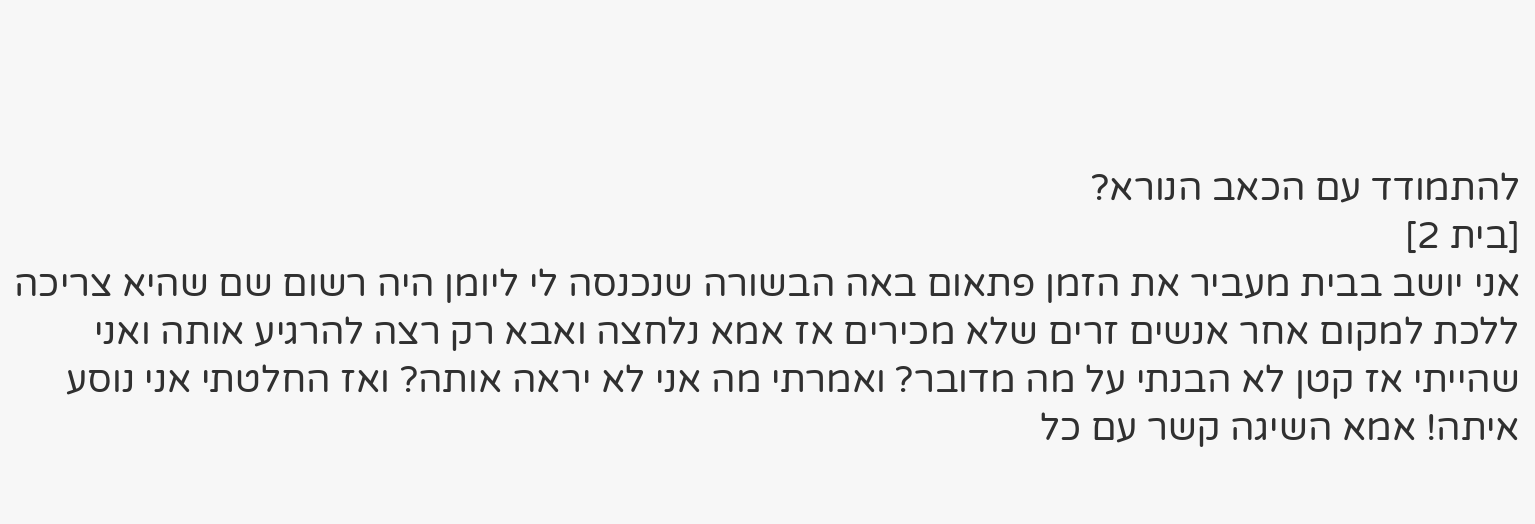להתמודד עם הכאב הנורא?
[בית 2]
אני יושב בבית מעביר את הזמן פתאום באה הבשורה שנכנסה לי ליומן היה רשום שם שהיא צריכה ללכת למקום אחר אנשים זרים שלא מכירים אז אמא נלחצה ואבא רק רצה להרגיע אותה ואני שהייתי אז קטן לא הבנתי על מה מדובר? ואמרתי מה אני לא יראה אותה? ואז החלטתי אני נוסע איתה! אמא השיגה קשר עם כל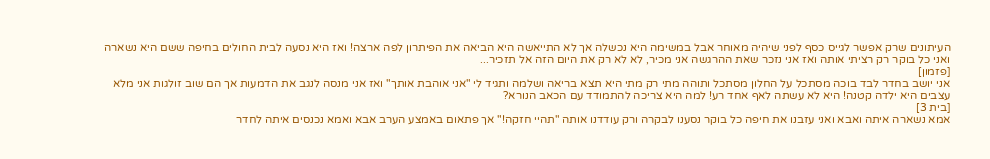העיתונים שרק אפשר לגייס כסף לפני שיהיה מאוחר אבל במשימה היא נכשלה אך לא התייאשה היא הביאה את הפיתרון לפה ארצה! ואז היא נסעה לבית החולים בחיפה ששם היא נשארה ואני כל בוקר רק רציתי אותה ואז אני נזכר שאת ההרגשה אני מכיר, לא לא רק את היום הזה אל תזכיר...
[פזמון]
אני יושב בחדר לבד בוכה מסתכל על החלון מסתכל ותוהה מתי רק מתי היא תצא בריאה ושלמה ותגיד לי "אני אוהבת אותך" ואז אני מנסה לנגב את הדמעות אך הם שוב זולגות אני מלא עצבים היא ילדה קטנה! היא לא עשתה לאף אחד רע! למה היא צריכה להתמודד עם הכאב הנורא?
[בית 3]
אמא נשארה איתה ואבא ואני עזבנו את חיפה כל בוקר נסענו לבקרה ורק עודדנו אותה "תהיי חזקה!" אך פתאום באמצע הערב אבא ואמא נכנסים איתה לחדר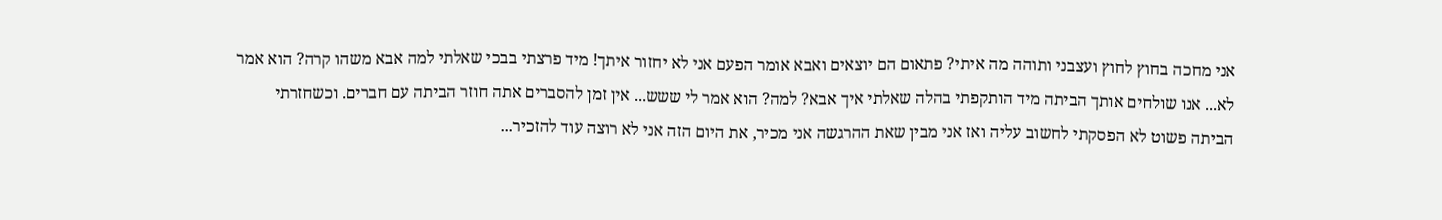אני מחכה בחוץ לחוץ ועצבני ותוהה מה איתי? פתאום הם יוצאים ואבא אומר הפעם אני לא יחזור איתך! מיד פרצתי בבכי שאלתי למה אבא משהו קרה? הוא אמר לא... אנו שולחים אותך הביתה מיד הותקפתי בהלה שאלתי איך אבא? למה? הוא אמר לי ששש... אין זמן להסברים אתה חוזר הביתה עם חברים. וכשחזרתי הביתה פשוט לא הפסקתי לחשוב עליה ואז אני מבין שאת ההרגשה אני מכיר, את היום הזה אני לא רוצה עוד להזכיר...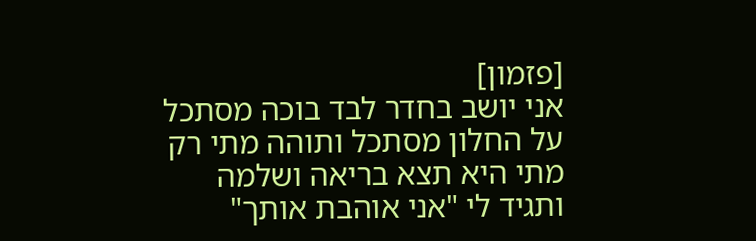[פזמון]
אני יושב בחדר לבד בוכה מסתכל על החלון מסתכל ותוהה מתי רק מתי היא תצא בריאה ושלמה ותגיד לי "אני אוהבת אותך"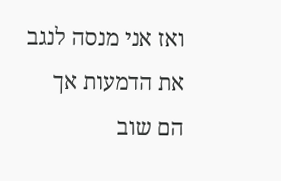ואז אני מנסה לנגב את הדמעות אך הם שוב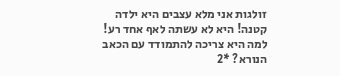זולגות אני מלא עצבים היא ילדה קטנה! היא לא עשתה לאף אחד רע! למה היא צריכה להתמודד עם הכאב הנורא? *2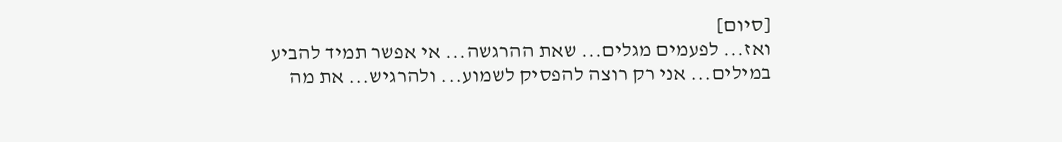[סיום]
ואז... לפעמים מגלים... שאת ההרגשה... אי אפשר תמיד להביע במילים... אני רק רוצה להפסיק לשמוע... ולהרגיש... את מה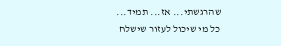שהרגשתי... אז... תמיד...
כל מי שיכול לעזור שישלח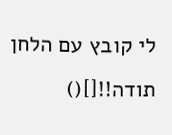לי קובץ עם הלחן תודה!![]()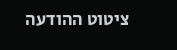ציטוט ההודעה